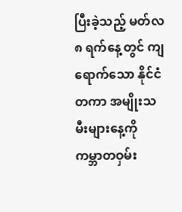ပြီးခဲ့သည့် မတ်လ ၈ ရက်နေ့တွင် ကျရောက်သော နိုင်ငံတကာ အမျိုးသမီးများနေ့ကို ကမ္ဘာတဝှမ်း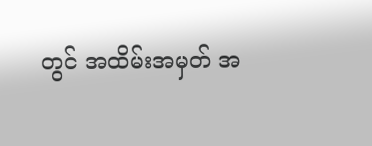တွင် အထိမ်းအမှတ် အ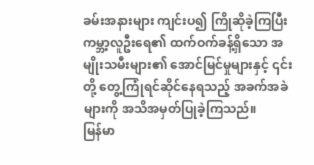ခမ်းအနားများ ကျင်းပ၍ ကြိုဆိုခဲ့ကြပြီး ကမ္ဘာ့လူဦးရေ၏ ထက်ဝက်ခန့်ရှိသော အမျိုးသမီးများ၏ အောင်မြင်မှုများနှင့် ၎င်းတို့ တွေ့ကြုံရင်ဆိုင်နေရသည့် အခက်အခဲများကို အသိအမှတ်ပြုခဲ့ကြသည်။
မြန်မာ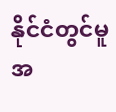နိုင်ငံတွင်မူ အ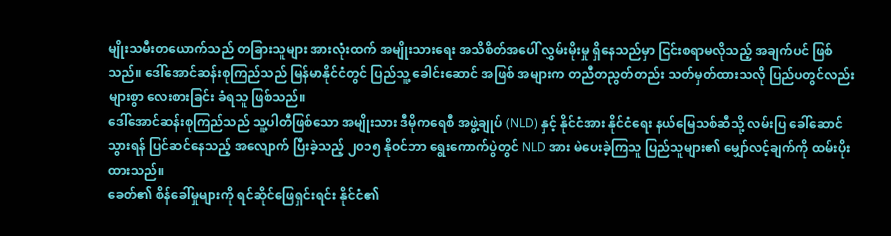မျိုးသမီးတယောက်သည် တခြားသူများ အားလုံးထက် အမျိုးသားရေး အသိစိတ်အပေါ် လွှမ်းမိုးမှု ရှိနေသည်မှာ ငြင်းစရာမလိုသည့် အချက်ပင် ဖြစ်သည်။ ဒေါ်အောင်ဆန်းစုကြည်သည် မြန်မာနိုင်ငံတွင် ပြည်သူ့ ခေါင်းဆောင် အဖြစ် အများက တညီတညွတ်တည်း သတ်မှတ်ထားသလို ပြည်ပတွင်လည်း များစွာ လေးစားခြင်း ခံရသူ ဖြစ်သည်။
ဒေါ်အောင်ဆန်းစုကြည်သည် သူ့ပါတီဖြစ်သော အမျိုးသား ဒီမိုကရေစီ အဖွဲ့ချုပ် (NLD) နှင့် နိုင်ငံအား နိုင်ငံရေး နယ်မြေသစ်ဆီသို့ လမ်းပြ ခေါ်ဆောင်သွားရန် ပြင်ဆင်နေသည့် အလျောက် ပြီးခဲ့သည့် ၂၀၁၅ နိုဝင်ဘာ ရွေးကောက်ပွဲတွင် NLD အား မဲပေးခဲ့ကြသူ ပြည်သူများ၏ မျှော်လင့်ချက်ကို ထမ်းပိုးထားသည်။
ခေတ်၏ စိန်ခေါ်မှုများကို ရင်ဆိုင်ဖြေရှင်းရင်း နိုင်ငံ၏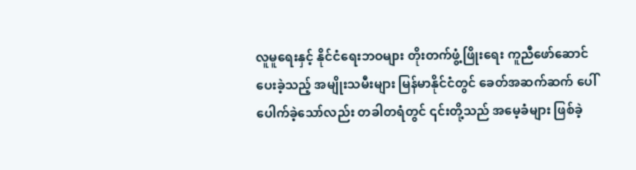လူမူရေးနှင့် နိုင်ငံရေးဘဝများ တိုးတက်ဖွံ့ဖြိုးရေး ကူညီဖော်ဆောင် ပေးခဲ့သည့် အမျိုးသမီးများ မြန်မာနိုင်ငံတွင် ခေတ်အဆက်ဆက် ပေါ်ပေါက်ခဲ့သော်လည်း တခါတရံတွင် ၎င်းတို့သည် အမေ့ခံများ ဖြစ်ခဲ့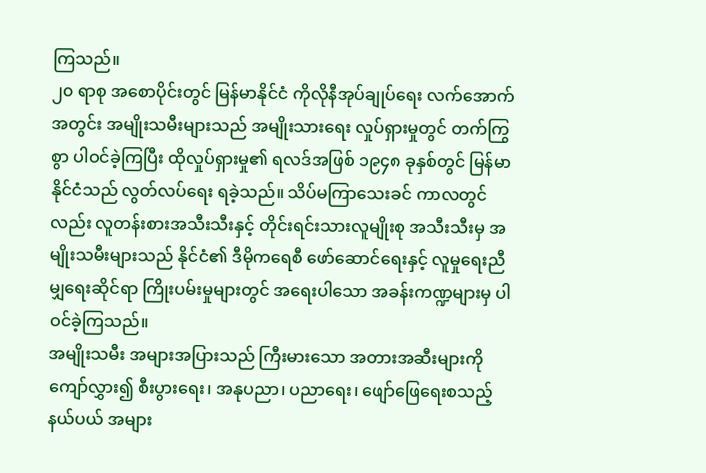ကြသည်။
၂၀ ရာစု အစောပိုင်းတွင် မြန်မာနိုင်ငံ ကိုလိုနီအုပ်ချုပ်ရေး လက်အောက်အတွင်း အမျိုးသမီးများသည် အမျိုးသားရေး လှုပ်ရှားမှုတွင် တက်ကြွစွာ ပါဝင်ခဲ့ကြပြီး ထိုလှုပ်ရှားမှု၏ ရလဒ်အဖြစ် ၁၉၄၈ ခုနှစ်တွင် မြန်မာနိုင်ငံသည် လွတ်လပ်ရေး ရခဲ့သည်။ သိပ်မကြာသေးခင် ကာလတွင်လည်း လူတန်းစားအသီးသီးနှင့် တိုင်းရင်းသားလူမျိုးစု အသီးသီးမှ အမျိုးသမီးများသည် နိုင်ငံ၏ ဒီမိုကရေစီ ဖော်ဆောင်ရေးနှင့် လူမှုရေးညီမျှရေးဆိုင်ရာ ကြိုးပမ်းမှုများတွင် အရေးပါသော အခန်းကဏ္ဍများမှ ပါဝင်ခဲ့ကြသည်။
အမျိုးသမီး အများအပြားသည် ကြီးမားသော အတားအဆီးများကို ကျော်လွှား၍ စီးပွားရေး၊ အနုပညာ၊ ပညာရေး၊ ဖျော်ဖြေရေးစသည့် နယ်ပယ် အများ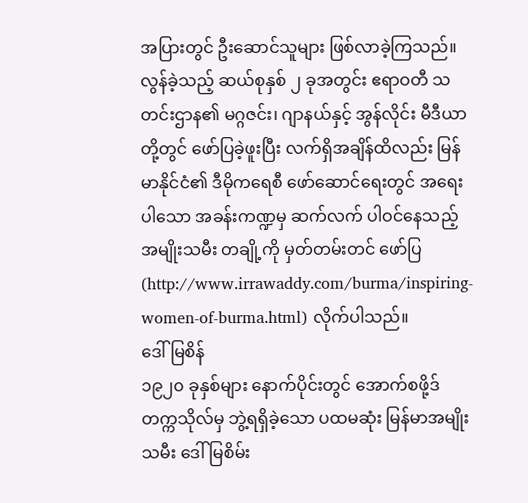အပြားတွင် ဦးဆောင်သူများ ဖြစ်လာခဲ့ကြသည်။
လွန်ခဲ့သည့် ဆယ်စုနှစ် ၂ ခုအတွင်း ဧရာဝတီ သတင်းဌာန၏ မဂ္ဂဇင်း၊ ဂျာနယ်နှင့် အွန်လိုင်း မီဒီယာတို့တွင် ဖော်ပြခဲ့ဖူးပြီး လက်ရှိအချိန်ထိလည်း မြန်မာနိုင်ငံ၏ ဒီမိုကရေစီ ဖော်ဆောင်ရေးတွင် အရေးပါသော အခန်းကဏ္ဍမှ ဆက်လက် ပါဝင်နေသည့် အမျိုးသမီး တချို့ကို မှတ်တမ်းတင် ဖော်ပြ (http://www.irrawaddy.com/burma/inspiring-women-of-burma.html) လိုက်ပါသည်။
ဒေါ်မြစိန်
၁၉၂၀ ခုနှစ်များ နောက်ပိုင်းတွင် အောက်စဖို့ဒ် တက္ကသိုလ်မှ ဘွဲ့ရရှိခဲ့သော ပထမဆုံး မြန်မာအမျိုးသမီး ဒေါ်မြစိမ်း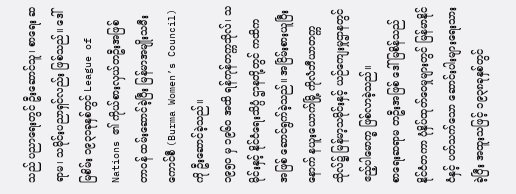သည် ပညာရေးတွင် ဦးဆောင်သူ၊ စာရေး ဆရာမ၊ သမိုင်းပညာရှင်လည်း ဖြစ်သည်။ ဒေါ်မြစိမ်း ၁၉၃၁ခုနှစ်တွင် League of Nations ၏ ကိုယ်စားလှယ်တဦးအဖြစ် တာဝန် ထမ်းဆောင်ခဲ့ပြီး မြန်မာအမျိုးသမီးကောင်စီ (Burma Women’s Council) ကို ဦးဆောင်ခဲ့သည်။
၁၉၅၀ မှ ၁၉၆၀ အထိ ရန်ကုန်တက္ကသိုလ်၊ သမိုင်းနှင့် နိုင်ငံရေးသိပ္ပံ ဌာနတို့တွင် ကထိက အဖြစ် ဆောင်ရွက်ခဲ့သည်။ အငြိမ်းစားယူပြီးနောက် နယူးယောက်မြို့ ကိုလံဘီယာတက္ကသိုလ်၌ မြန်မာ့သမိုင်းနှင့် ယဉ်ကျေးမှုဌာနတွင် ဧည့်ပါမောက္ခ ဖြစ်လာခဲ့သည်။
စာရေးဆရာမ တဦးအဖြစ် ဒေါ်မြစိန်သည် နိုင်ငံတကာ ပုံနှိပ်ထုတ်ဝေမှုများတွင် မြန်မာနိုင်ငံနှင့် ပတ်သက်သော ဆောင်းပါးများရေးသားခဲ့ပြီး အထူးသဖြင့် ၁၉၃၈ခုနှစ်တွင်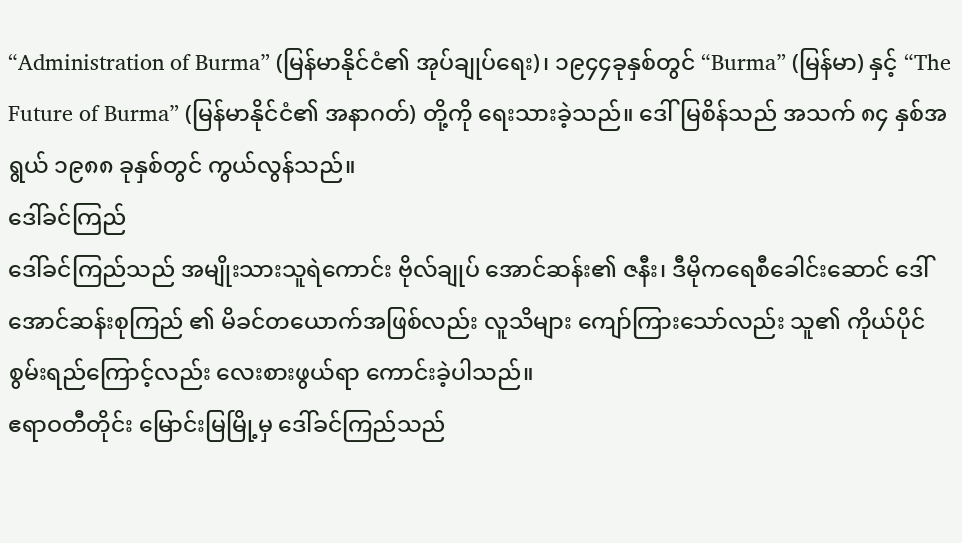“Administration of Burma” (မြန်မာနိုင်ငံ၏ အုပ်ချုပ်ရေး)၊ ၁၉၄၄ခုနှစ်တွင် “Burma” (မြန်မာ) နှင့် “The Future of Burma” (မြန်မာနိုင်ငံ၏ အနာဂတ်) တို့ကို ရေးသားခဲ့သည်။ ဒေါ်မြစိန်သည် အသက် ၈၄ နှစ်အရွယ် ၁၉၈၈ ခုနှစ်တွင် ကွယ်လွန်သည်။
ဒေါ်ခင်ကြည်
ဒေါ်ခင်ကြည်သည် အမျိုးသားသူရဲကောင်း ဗိုလ်ချုပ် အောင်ဆန်း၏ ဇနီး၊ ဒီမိုကရေစီခေါင်းဆောင် ဒေါ်အောင်ဆန်းစုကြည် ၏ မိခင်တယောက်အဖြစ်လည်း လူသိများ ကျော်ကြားသော်လည်း သူ၏ ကိုယ်ပိုင်စွမ်းရည်ကြောင့်လည်း လေးစားဖွယ်ရာ ကောင်းခဲ့ပါသည်။
ဧရာဝတီတိုင်း မြောင်းမြမြို့မှ ဒေါ်ခင်ကြည်သည်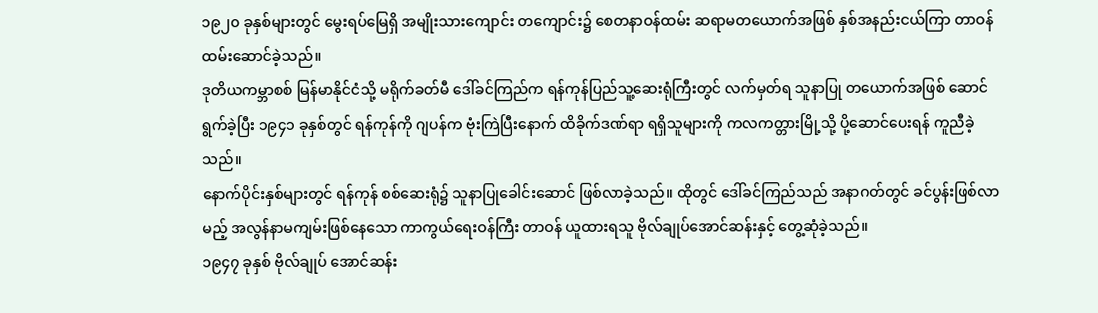၁၉၂၀ ခုနှစ်များတွင် မွေးရပ်မြေရှိ အမျိုးသားကျောင်း တကျောင်း၌ စေတနာဝန်ထမ်း ဆရာမတယောက်အဖြစ် နှစ်အနည်းငယ်ကြာ တာဝန်ထမ်းဆောင်ခဲ့သည်။
ဒုတိယကမ္ဘာစစ် မြန်မာနိုင်ငံသို့ မရိုက်ခတ်မီ ဒေါ်ခင်ကြည်က ရန်ကုန်ပြည်သူ့ဆေးရုံကြီးတွင် လက်မှတ်ရ သူနာပြု တယောက်အဖြစ် ဆောင်ရွက်ခဲ့ပြီး ၁၉၄၁ ခုနှစ်တွင် ရန်ကုန်ကို ဂျပန်က ဗုံးကြဲပြီးနောက် ထိခိုက်ဒဏ်ရာ ရရှိသူများကို ကလကတ္တားမြို့သို့ ပို့ဆောင်ပေးရန် ကူညီခဲ့သည်။
နောက်ပိုင်းနှစ်များတွင် ရန်ကုန် စစ်ဆေးရုံ၌ သူနာပြုခေါင်းဆောင် ဖြစ်လာခဲ့သည်။ ထိုတွင် ဒေါ်ခင်ကြည်သည် အနာဂတ်တွင် ခင်ပွန်းဖြစ်လာမည့် အလွန်နာမကျမ်းဖြစ်နေသော ကာကွယ်ရေးဝန်ကြီး တာဝန် ယူထားရသူ ဗိုလ်ချုပ်အောင်ဆန်းနှင့် တွေ့ဆုံခဲ့သည်။
၁၉၄၇ ခုနှစ် ဗိုလ်ချုပ် အောင်ဆန်း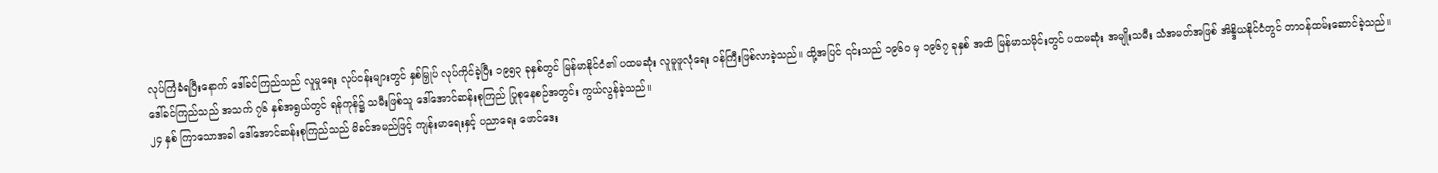လုပ်ကြံခံရပြီးနောက် ဒေါ်ခင်ကြည်သည် လူမှုရေး လုပ်ငန်းများတွင် နှစ်မြှုပ် လုပ်ကိုင်ခဲ့ပြီး ၁၉၅၃ ခုနှစ်တွင် မြန်မာနိုင်ငံ၏ ပထမဆုံး လူမူဖူလုံရေး ဝန်ကြီးဖြစ်လာခဲ့သည်။ ထို့အပြင် ၎င်းသည် ၁၉၆၀ မှ ၁၉၆၇ ခုနှစ် အထိ မြန်မာသမိုင်းတွင် ပထမဆုံး အမျိုးသမီး သံအမတ်အဖြစ် အိန္ဒိယနိုင်ငံတွင် တာဝန်ထမ်းဆောင်ခဲ့သည်။
ဒေါ်ခင်ကြည်သည် အသက် ၇၆ နှစ်အရွယ်တွင် ရန်ကုန်၌ သမီးဖြစ်သူ ဒေါ်အောင်ဆန်းစုကြည် ပြုစုနေစဉ်အတွင်း ကွယ်လွန်ခဲ့သည်။
၂၄ နှစ် ကြာသောအခါ ဒေါ်အောင်ဆန်းစုကြည်သည် မိခင်အမည်ဖြင့် ကျန်းမာရေးနှင့် ပညာရေး ဖောင်ဒေး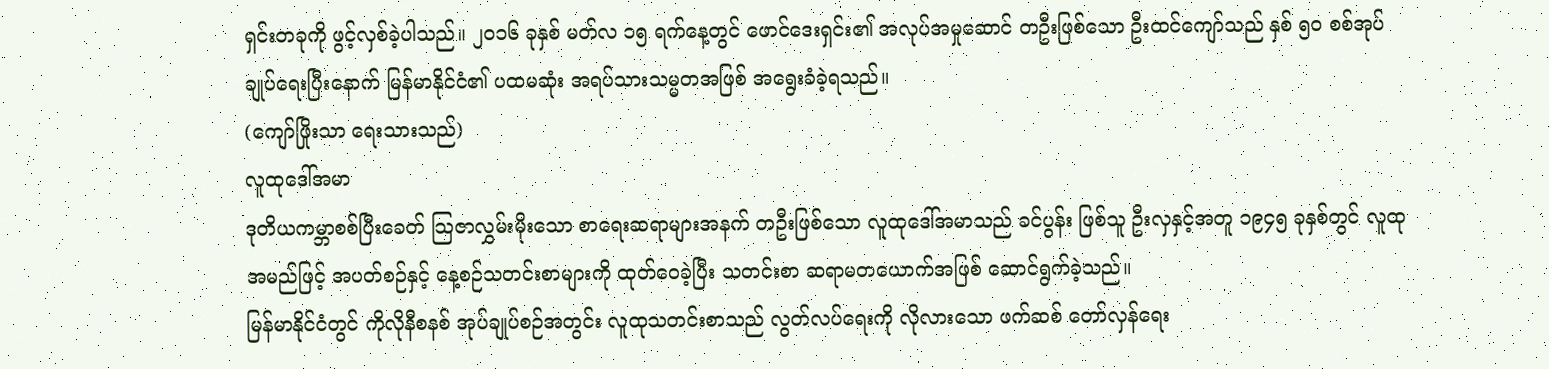ရှင်းတခုကို ဖွင့်လှစ်ခဲ့ပါသည်။ ၂၀၁၆ ခုနှစ် မတ်လ ၁၅ ရက်နေ့တွင် ဖောင်ဒေးရှင်း၏ အလုပ်အမှုဆောင် တဦးဖြစ်သော ဦးထင်ကျော်သည် နှစ် ၅၀ စစ်အုပ်ချုပ်ရေးပြီးနောက် မြန်မာနိုင်ငံ၏ ပထမဆုံး အရပ်သားသမ္မတအဖြစ် အရွေးခံခဲ့ရသည်။
(ကျော်ဖြိုးသာ ရေးသားသည်)
လူထုဒေါ်အမာ
ဒုတိယကမ္ဘာစစ်ပြီးခေတ် သြဇာလွှမ်းမိုးသော စာရေးဆရာများအနက် တဦးဖြစ်သော လူထုဒေါ်အမာသည် ခင်ပွန်း ဖြစ်သူ ဦးလှနှင့်အတူ ၁၉၄၅ ခုနှစ်တွင် လူထုအမည်ဖြင့် အပတ်စဉ်နှင့် နေ့စဉ်သတင်းစာများကို ထုတ်ဝေခဲ့ပြီး သတင်းစာ ဆရာမတယောက်အဖြစ် ဆောင်ရွက်ခဲ့သည်။
မြန်မာနိုင်ငံတွင် ကိုလိုနီစနစ် အုပ်ချုပ်စဉ်အတွင်း လူထုသတင်းစာသည် လွတ်လပ်ရေးကို လိုလားသော ဖက်ဆစ် တော်လှန်ရေး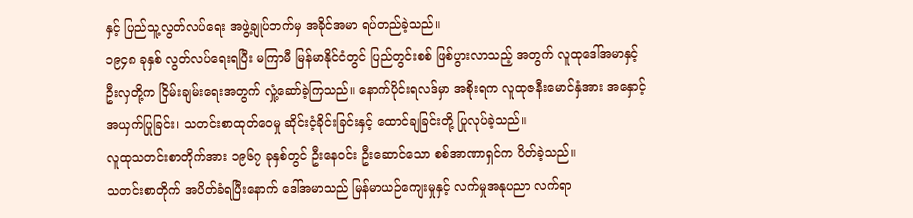နှင့် ပြည်သူ့လွတ်လပ်ရေး အဖွဲ့ချုပ်ဘက်မှ အခိုင်အမာ ရပ်တည်ခဲ့သည်။
၁၉၄၈ ခုနှစ် လွတ်လပ်ရေးရပြီး မကြာမီ မြန်မာနိုင်ငံတွင် ပြည်တွင်းစစ် ဖြစ်ပွားလာသည့် အတွက် လူထုဒေါ်အမာနှင့် ဦးလှတို့က ငြိမ်းချမ်းရေးအတွက် လှုံ့ဆော်ခဲ့ကြသည်။ နောက်ပိုင်းရလဒ်မှာ အစိုးရက လူထုဇနီးမောင်နှံအား အနှောင့်အယှက်ပြုခြင်း၊ သတင်းစာထုတ်ဝေမှု ဆိုင်းငံ့ခိုင်းခြင်းနှင့် ထောင်ချခြင်းတို့ ပြုလုပ်ခဲ့သည်။
လူထုသတင်းစာတိုက်အား ၁၉၆၇ ခုနှစ်တွင် ဦးနေဝင်း ဦးဆောင်သော စစ်အာဏာရှင်က ပိတ်ခဲ့သည်။
သတင်းစာတိုက် အပိတ်ခံရပြီးနောက် ဒေါ်အမာသည် မြန်မာယဉ်ကျေးမှုနှင့် လက်မှုအနုပညာ လက်ရာ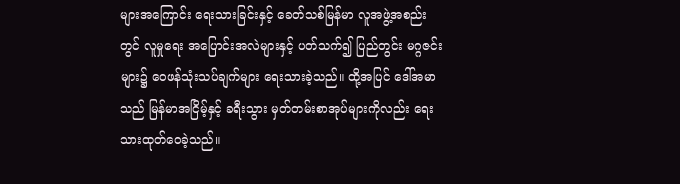များအကြောင်း ရေးသားခြင်းနှင့် ခေတ်သစ်မြန်မာ လူအဖွဲ့အစည်းတွင် လူမှုရေး အပြောင်းအလဲများနှင့် ပတ်သက်၍ ပြည်တွင်း မဂ္ဂဇင်းများ၌ ဝေဖန်သုံးသပ်ချက်များ ရေးသားခဲ့သည်။ ထို့အပြင် ဒေါ်အမာသည် မြန်မာအငြိမ့်နှင့် ခရီးသွား မှတ်တမ်းစာအုပ်များကိုလည်း ရေးသားထုတ်ဝေခဲ့သည်။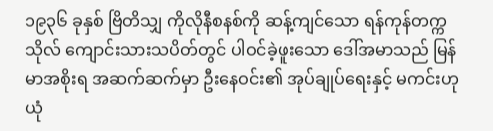၁၉၃၆ ခုနှစ် ဗြိတိသျှ ကိုလိုနီစနစ်ကို ဆန့်ကျင်သော ရန်ကုန်တက္ကသိုလ် ကျောင်းသားသပိတ်တွင် ပါဝင်ခဲ့ဖူးသော ဒေါ်အမာသည် မြန်မာအစိုးရ အဆက်ဆက်မှာ ဦးနေဝင်း၏ အုပ်ချုပ်ရေးနှင့် မကင်းဟု ယုံ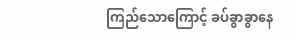ကြည်သောကြောင့် ခပ်ခွာခွာနေ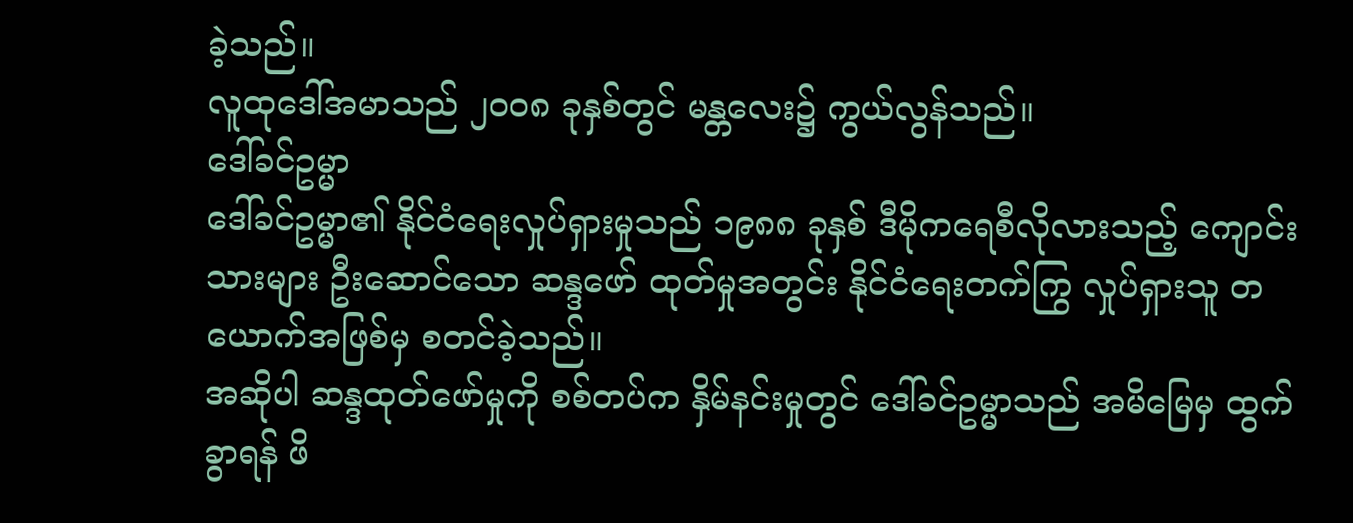ခဲ့သည်။
လူထုဒေါ်အမာသည် ၂၀၀၈ ခုနှစ်တွင် မန္တလေး၌ ကွယ်လွန်သည်။
ဒေါ်ခင်ဥမ္မာ
ဒေါ်ခင်ဥမ္မာ၏ နိုင်ငံရေးလှုပ်ရှားမှုသည် ၁၉၈၈ ခုနှစ် ဒီမိုကရေစီလိုလားသည့် ကျောင်းသားများ ဦးဆောင်သော ဆန္ဒဖော် ထုတ်မှုအတွင်း နိုင်ငံရေးတက်ကြွ လှုပ်ရှားသူ တယောက်အဖြစ်မှ စတင်ခဲ့သည်။
အဆိုပါ ဆန္ဒထုတ်ဖော်မှုကို စစ်တပ်က နှိမ်နင်းမှုတွင် ဒေါ်ခင်ဥမ္မာသည် အမိမြေမှ ထွက်ခွာရန် ဖိ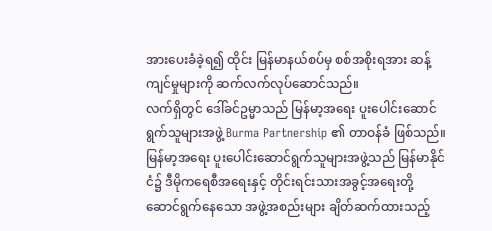အားပေးခံခဲ့ရ၍ ထိုင်း မြန်မာနယ်စပ်မှ စစ်အစိုးရအား ဆန့်ကျင်မှုများကို ဆက်လက်လုပ်ဆောင်သည်။
လက်ရှိတွင် ဒေါ်ခင်ဥမ္မာသည် မြန်မာ့အရေး ပူးပေါင်းဆောင်ရွက်သူများအဖွဲ့ Burma Partnership ၏ တာဝန်ခံ ဖြစ်သည်။ မြန်မာ့အရေး ပူးပေါင်းဆောင်ရွက်သူများအဖွဲ့သည် မြန်မာနိုင်ငံ၌ ဒီမိုကရေစီအရေးနှင့် တိုင်းရင်းသားအခွင့်အရေးတို့ ဆောင်ရွက်နေသော အဖွဲ့အစည်းများ ချိတ်ဆက်ထားသည့်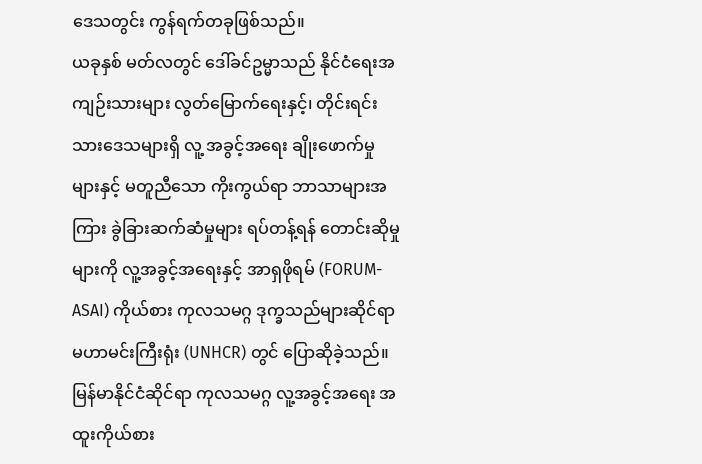ဒေသတွင်း ကွန်ရက်တခုဖြစ်သည်။
ယခုနှစ် မတ်လတွင် ဒေါ်ခင်ဥမ္မာသည် နိုင်ငံရေးအကျဉ်းသားများ လွတ်မြောက်ရေးနှင့်၊ တိုင်းရင်းသားဒေသများရှိ လူ့ အခွင့်အရေး ချိုးဖောက်မှုများနှင့် မတူညီသော ကိုးကွယ်ရာ ဘာသာများအကြား ခွဲခြားဆက်ဆံမှုများ ရပ်တန့်ရန် တောင်းဆိုမှုများကို လူ့အခွင့်အရေးနှင့် အာရှဖိုရမ် (FORUM-ASAI) ကိုယ်စား ကုလသမဂ္ဂ ဒုက္ခသည်များဆိုင်ရာ မဟာမင်းကြီးရုံး (UNHCR) တွင် ပြောဆိုခဲ့သည်။
မြန်မာနိုင်ငံဆိုင်ရာ ကုလသမဂ္ဂ လူ့အခွင့်အရေး အထူးကိုယ်စား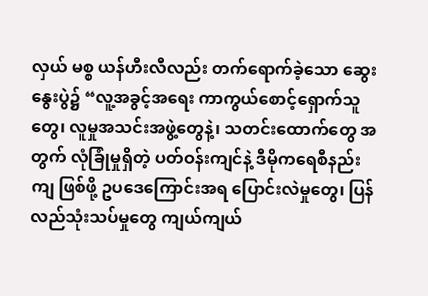လှယ် မစ္စ ယန်ဟီးလီလည်း တက်ရောက်ခဲ့သော ဆွေးနွေးပွဲ၌ “လူ့အခွင့်အရေး ကာကွယ်စောင့်ရှောက်သူတွေ၊ လူမှုအသင်းအဖွဲ့တွေနဲ့၊ သတင်းထောက်တွေ အတွက် လုံခြုံမှုရှိတဲ့ ပတ်ဝန်းကျင်နဲ့ ဒီမိုကရေစီနည်းကျ ဖြစ်ဖို့ ဥပဒေကြောင်းအရ ပြောင်းလဲမှုတွေ၊ ပြန်လည်သုံးသပ်မှုတွေ ကျယ်ကျယ်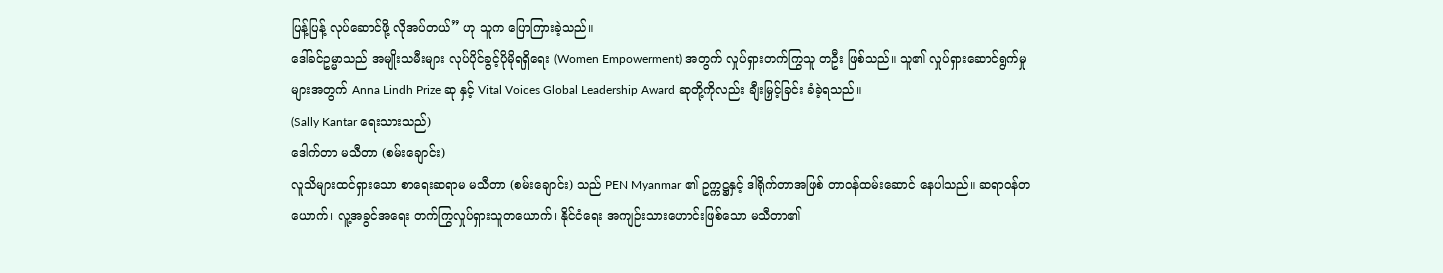ပြန့်ပြန့် လုပ်ဆောင်ဖို့ လိုအပ်တယ်” ဟု သူက ပြောကြားခဲ့သည်။
ဒေါ်ခင်ဥမ္မာသည် အမျိုးသမီးများ လုပ်ပိုင်ခွင့်ပိုမိုရရှိရေး (Women Empowerment) အတွက် လှုပ်ရှားတက်ကြွသူ တဦး ဖြစ်သည်။ သူ၏ လှုပ်ရှားဆောင်ရွက်မှုများအတွက် Anna Lindh Prize ဆု နှင့် Vital Voices Global Leadership Award ဆုတို့ကိုလည်း ချီးမြှင့်ခြင်း ခံခဲ့ရသည်။
(Sally Kantar ရေးသားသည်)
ဒေါက်တာ မသီတာ (စမ်းချောင်း)
လူသိများထင်ရှားသော စာရေးဆရာမ မသီတာ (စမ်းချောင်း) သည် PEN Myanmar ၏ ဥက္ကဋ္ဌနှင့် ဒါရိုက်တာအဖြစ် တာဝန်ထမ်းဆောင် နေပါသည်။ ဆရာဝန်တယောက်၊ လူ့အခွင်အရေး တက်ကြွလှုပ်ရှားသူတယောက်၊ နိုင်ငံရေး အကျဉ်းသားဟောင်းဖြစ်သော မသီတာ၏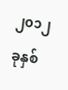၂၀၁၂ ခုနှစ်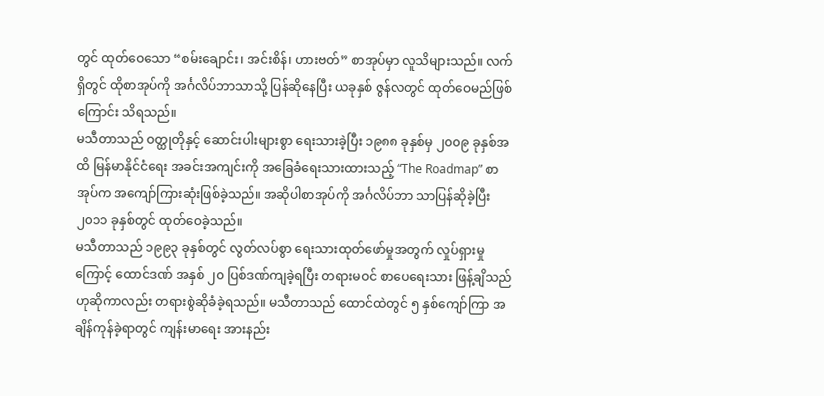တွင် ထုတ်ဝေသော “စမ်းချောင်း၊ အင်းစိန်၊ ဟားဗတ်” စာအုပ်မှာ လူသိများသည်။ လက်ရှိတွင် ထိုစာအုပ်ကို အင်္ဂလိပ်ဘာသာသို့ ပြန်ဆိုနေပြီး ယခုနှစ် ဇွန်လတွင် ထုတ်ဝေမည်ဖြစ်ကြောင်း သိရသည်။
မသီတာသည် ဝတ္ထုတိုနှင့် ဆောင်းပါးများစွာ ရေးသားခဲ့ပြီး ၁၉၈၈ ခုနှစ်မှ ၂၀၀၉ ခုနှစ်အထိ မြန်မာနိုင်ငံရေး အခင်းအကျင်းကို အခြေခံရေးသားထားသည့် “The Roadmap” စာအုပ်က အကျော်ကြားဆုံးဖြစ်ခဲ့သည်။ အဆိုပါစာအုပ်ကို အင်္ဂလိပ်ဘာ သာပြန်ဆိုခဲ့ပြီး ၂၀၁၁ ခုနှစ်တွင် ထုတ်ဝေခဲ့သည်။
မသီတာသည် ၁၉၉၃ ခုနှစ်တွင် လွတ်လပ်စွာ ရေးသားထုတ်ဖော်မှုအတွက် လှုပ်ရှားမှုကြောင့် ထောင်ဒဏ် အနှစ် ၂၀ ပြစ်ဒဏ်ကျခဲ့ရပြီး တရားမဝင် စာပေရေးသား ဖြန့်ချိသည်ဟုဆိုကာလည်း တရားစွဲဆိုခံခဲ့ရသည်။ မသီတာသည် ထောင်ထဲတွင် ၅ နှစ်ကျော်ကြာ အချိန်ကုန်ခဲ့ရာတွင် ကျန်းမာရေး အားနည်း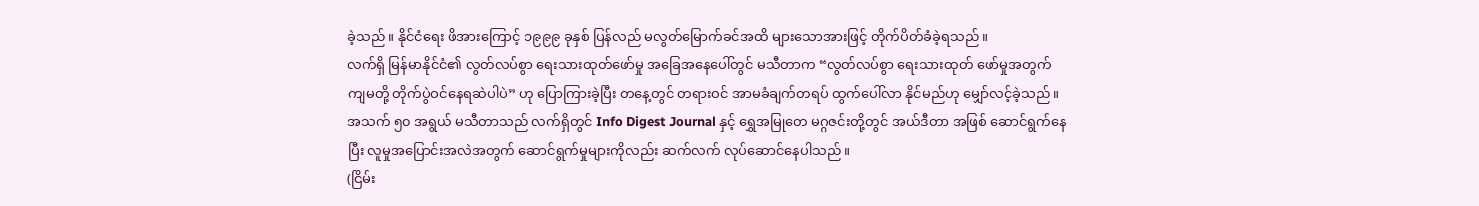ခဲ့သည်။ နိုင်ငံရေး ဖိအားကြောင့် ၁၉၉၉ ခုနှစ် ပြန်လည် မလွတ်မြောက်ခင်အထိ များသောအားဖြင့် တိုက်ပိတ်ခံခဲ့ရသည်။
လက်ရှိ မြန်မာနိုင်ငံ၏ လွတ်လပ်စွာ ရေးသားထုတ်ဖော်မှု အခြေအနေပေါ်တွင် မသီတာက “လွတ်လပ်စွာ ရေးသားထုတ် ဖော်မှုအတွက် ကျမတို့ တိုက်ပွဲဝင်နေရဆဲပါပဲ” ဟု ပြောကြားခဲ့ပြီး တနေ့တွင် တရားဝင် အာမခံချက်တရပ် ထွက်ပေါ်လာ နိုင်မည်ဟု မျှော်လင့်ခဲ့သည်။
အသက် ၅၀ အရွယ် မသီတာသည် လက်ရှိတွင် Info Digest Journal နှင့် ရွှေအမြုတေ မဂ္ဂဇင်းတို့တွင် အယ်ဒီတာ အဖြစ် ဆောင်ရွက်နေပြီး လူမှုအပြောင်းအလဲအတွက် ဆောင်ရွက်မှုများကိုလည်း ဆက်လက် လုပ်ဆောင်နေပါသည်။
(ငြိမ်း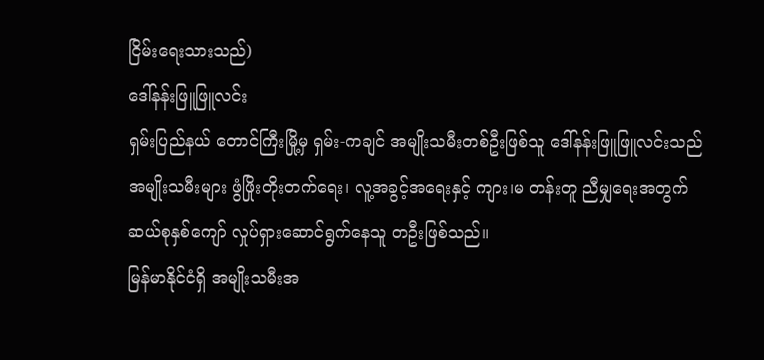ငြိမ်းရေးသားသည်)
ဒေါ်နန်းဖြူဖြူလင်း
ရှမ်းပြည်နယ် တောင်ကြီးမြို့မှ ရှမ်း-ကချင် အမျိုးသမီးတစ်ဦးဖြစ်သူ ဒေါ်နန်းဖြူဖြူလင်းသည် အမျိုးသမီးများ ဖွံဖြိုးတိုးတက်ရေး၊ လူ့အခွင့်အရေးနှင့် ကျား၊မ တန်းတူ ညီမျှရေးအတွက် ဆယ်စုနှစ်ကျော် လှုပ်ရှားဆောင်ရွက်နေသူ တဦးဖြစ်သည်။
မြန်မာနိုင်ငံရှိ အမျိုးသမီးအ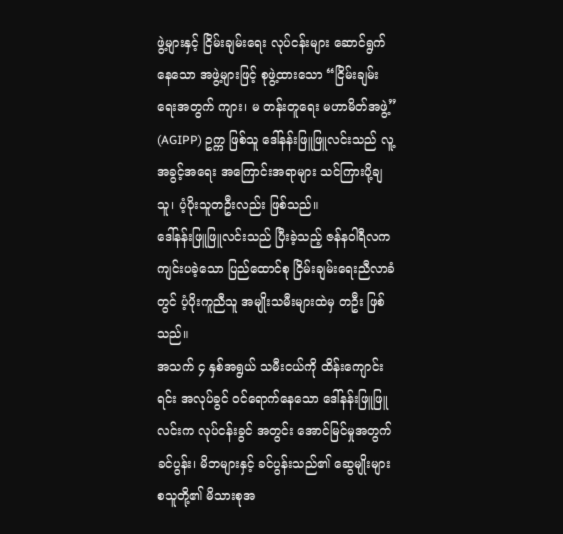ဖွဲ့များနှင့် ငြိမ်းချမ်းရေး လုပ်ငန်းများ ဆောင်ရွက်နေသော အဖွဲ့များဖြင့် စုဖွဲ့ထားသော “ငြိမ်းချမ်းရေးအတွက် ကျား၊ မ တန်းတူရေး မဟာမိတ်အဖွဲ့” (AGIPP) ဥက္က ဖြစ်သူ ဒေါ်နန်းဖြူဖြူလင်းသည် လူ့အခွင့်အရေး အကြောင်းအရာများ သင်ကြားပို့ချသူ၊ ပံ့ပိုးသူတဦးလည်း ဖြစ်သည်။
ဒေါ်နန်းဖြူဖြူလင်းသည် ပြီးခဲ့သည့် ဇန်နဝါရီလက ကျင်းပခဲ့သော ပြည်ထောင်စု ငြိမ်းချမ်းရေးညီလာခံတွင် ပံ့ပိုးကူညီသူ အမျိုးသမီးများထဲမှ တဦး ဖြစ်သည်။
အသက် ၄ နှစ်အရွယ် သမီးငယ်ကို ထိန်းကျောင်းရင်း အလုပ်ခွင် ဝင်ရောက်နေသော ဒေါ်နန်းဖြူဖြူလင်းက လုပ်ငန်းခွင် အတွင်း အောင်မြင်မှုအတွက် ခင်ပွန်း၊ မိဘများနှင့် ခင်ပွန်းသည်၏ ဆွေမျိုးများ စသူတို့၏ မိသားစုအ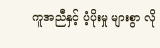ကူအညီနှင့် ပံ့ပိုးမှု များစွာ လို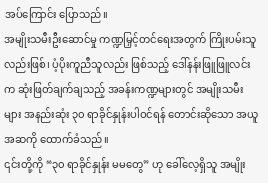အပ်ကြောင်း ပြောသည်။
အမျိုးသမီးဦးဆောင်မှု ကဏ္ဍမြှင့်တင်ရေးအတွက် ကြိုးပမ်းသူလည်းဖြစ်၊ ပံ့ပိုးကူညီသူလည်း ဖြစ်သည့် ဒေါ်နန်းဖြူဖြူလင်းက ဆုံးဖြတ်ချက်ချသည့် အခန်းကဏ္ဍများတွင် အမျိုးသမီးများ အနည်းဆုံး ၃၀ ရာခိုင်နှုန်းပါဝင်ရန် တောင်းဆိုသော အယူအဆကို ထောက်ခံသည်။
၎င်းတို့ကို “၃၀ ရာခိုင်နှုန်း မမတွေ” ဟု ခေါ်လေ့ရှိသူ အမျိုး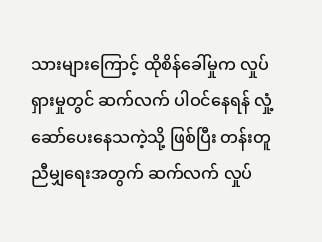သားများကြောင့် ထိုစိန်ခေါ်မှုက လှုပ်ရှားမှုတွင် ဆက်လက် ပါဝင်နေရန် လှုံ့ဆော်ပေးနေသကဲ့သို့ ဖြစ်ပြီး တန်းတူညီမျှရေးအတွက် ဆက်လက် လှုပ်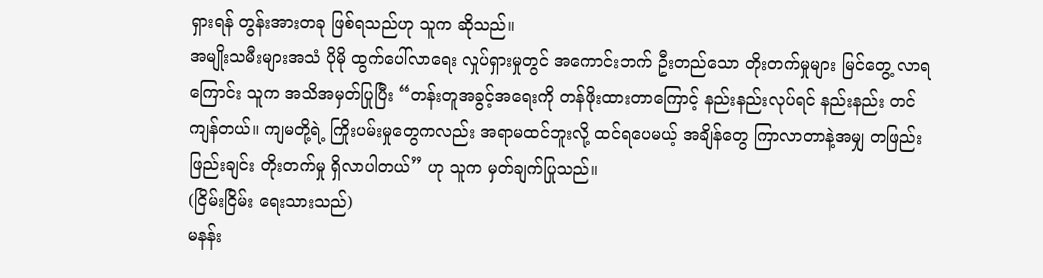ရှားရန် တွန်းအားတခု ဖြစ်ရသည်ဟု သူက ဆိုသည်။
အမျိုးသမီးများအသံ ပိုမို ထွက်ပေါ်လာရေး လှုပ်ရှားမှုတွင် အကောင်းဘက် ဦးတည်သော တိုးတက်မှုများ မြင်တွေ့ လာရကြောင်း သူက အသိအမှတ်ပြုပြီး “တန်းတူအခွင့်အရေးကို တန်ဖိုးထားတာကြောင့် နည်းနည်းလုပ်ရင် နည်းနည်း တင်ကျန်တယ်။ ကျမတို့ရဲ့ ကြိုးပမ်းမှုတွေကလည်း အရာမထင်ဘူးလို့ ထင်ရပေမယ့် အချိန်တွေ ကြာလာတာနဲ့အမျှ တဖြည်းဖြည်းချင်း တိုးတက်မှု ရှိလာပါတယ်” ဟု သူက မှတ်ချက်ပြုသည်။
(ငြိမ်းငြိမ်း ရေးသားသည်)
မနန်း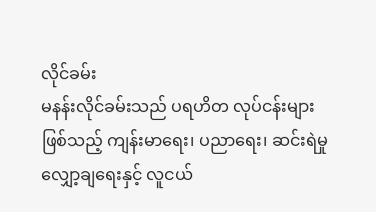လိုင်ခမ်း
မနန်းလိုင်ခမ်းသည် ပရဟိတ လုပ်ငန်းများဖြစ်သည့် ကျန်းမာရေး၊ ပညာရေး၊ ဆင်းရဲမှုလျှော့ချရေးနှင့် လူငယ်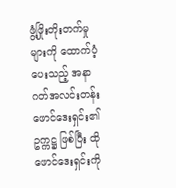ဖွံ့ဖြိုးတိုးတက်မှုများကို ထောက်ပံ့ပေးသည့် အနာဂတ်အလင်းတန်း ဖောင်ဒေးရှင်း၏ ဥက္ကဋ္ဌ ဖြစ်ပြီး ထိုဖောင်ဒေးရှင်းကို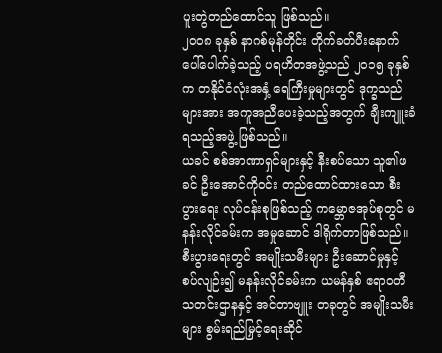ပူးတွဲတည်ထောင်သူ ဖြစ်သည်။
၂၀၀၈ ခုနှစ် နာဂစ်မုန်တိုင်း တိုက်ခတ်ပီးနောက် ပေါ်ပေါက်ခဲ့သည့် ပရဟိတအဖွဲ့သည် ၂၀၁၅ ခုနှစ်က တနိုင်ငံလုံးအနှံ့ ရေကြီးမှုများတွင် ဒုက္ခသည်များအား အကူအညီပေးခဲ့သည့်အတွက် ချီးကျူးခံရသည့်အဖွဲ့ ဖြစ်သည်။
ယခင် စစ်အာဏာရှင်များနှင့် နီးစပ်သော သူ၏ဖခင် ဦးအောင်ကိုဝင်း တည်ထောင်ထားသော စီးပွားရေး လုပ်ငန်းစုဖြစ်သည့် ကမ္ဘောဇအုပ်စုတွင် မနန်းလိုင်ခမ်းက အမှုဆောင် ဒါရိုက်တာဖြစ်သည်။
စီးပွားရေးတွင် အမျိုးသမီးများ ဦးဆောင်မှုနှင့် စပ်လျဉ်း၍ မနန်းလိုင်ခမ်းက ယမန်နှစ် ဧရာဝတီ သတင်းဌာနနှင့် အင်တာဗျူး တခုတွင် အမျိုးသမီးများ စွမ်းရည်မြှင့်ရေးဆိုင်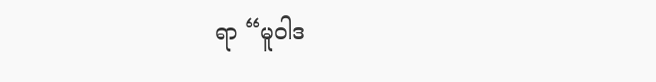ရာ “မူဝါဒ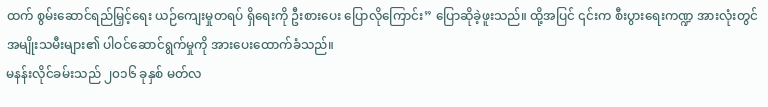ထက် စွမ်းဆောင်ရည်မြှင့်ရေး ယဉ်ကျေးမှုတရပ် ရှိရေးကို ဦးစားပေး ပြောလိုကြောင်း” ပြောဆိုခဲ့ဖူးသည်။ ထို့အပြင် ၎င်းက စီးပွားရေးကဏ္ဍ အားလုံးတွင် အမျိုးသမီးများ၏ ပါဝင်ဆောင်ရွက်မှုကို အားပေးထောက်ခံသည်။
မနန်းလိုင်ခမ်းသည် ၂၀၁၆ ခုနှစ် မတ်လ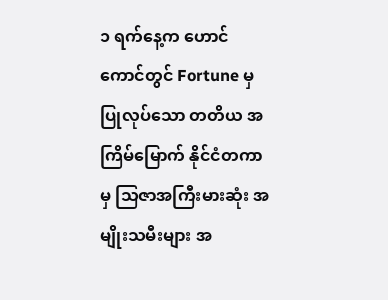၁ ရက်နေ့က ဟောင်ကောင်တွင် Fortune မှ ပြုလုပ်သော တတိယ အကြိမ်မြောက် နိုင်ငံတကာမှ သြဇာအကြီးမားဆုံး အမျိုးသမီးများ အ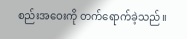စည်းအဝေးကို တက်ရောက်ခဲ့သည်။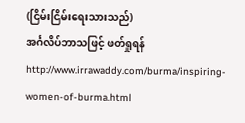(ငြိမ်းငြိမ်းရေးသားသည်)
အင်္ဂလိပ်ဘာသဖြင့် ဖတ်ရှုရန်
http://www.irrawaddy.com/burma/inspiring-women-of-burma.html